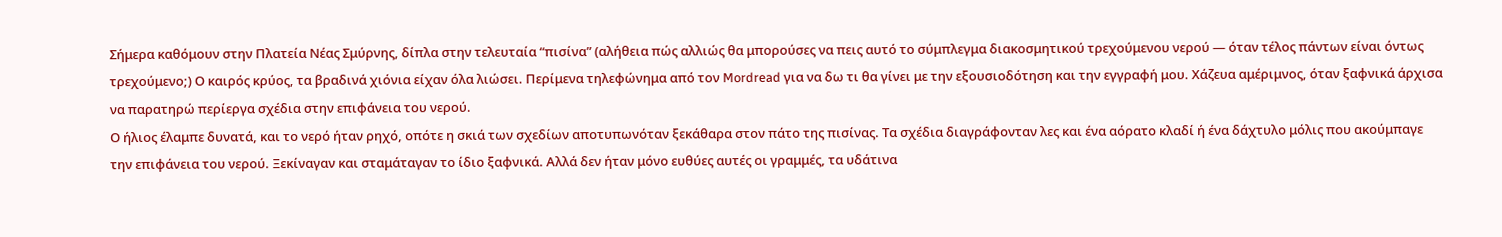Σήμερα καθόμουν στην Πλατεία Νέας Σμύρνης, δίπλα στην τελευταία “πισίνα” (αλήθεια πώς αλλιώς θα μπορούσες να πεις αυτό το σύμπλεγμα διακοσμητικού τρεχούμενου νερού — όταν τέλος πάντων είναι όντως τρεχούμενο;) Ο καιρός κρύος, τα βραδινά χιόνια είχαν όλα λιώσει. Περίμενα τηλεφώνημα από τον Mordread για να δω τι θα γίνει με την εξουσιοδότηση και την εγγραφή μου. Χάζευα αμέριμνος, όταν ξαφνικά άρχισα να παρατηρώ περίεργα σχέδια στην επιφάνεια του νερού.
Ο ήλιος έλαμπε δυνατά, και το νερό ήταν ρηχό, οπότε η σκιά των σχεδίων αποτυπωνόταν ξεκάθαρα στον πάτο της πισίνας. Τα σχέδια διαγράφονταν λες και ένα αόρατο κλαδί ή ένα δάχτυλο μόλις που ακούμπαγε την επιφάνεια του νερού. Ξεκίναγαν και σταμάταγαν το ίδιο ξαφνικά. Αλλά δεν ήταν μόνο ευθύες αυτές οι γραμμές, τα υδάτινα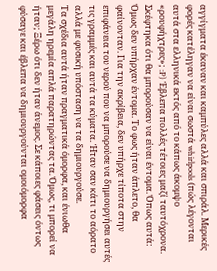αγγίγματα έκαναν και καμπύλες αλλά και σπιράλ. Μερικές φορές κατέληγαν να είναι σωστά whirlpools (πώς λέγονται αυτά στα ελληνικά εκτός από το κάπως άκομψο «ρουφήχτρες»; :P) Έβλεπα πολλές τέτοιες μαζί ταυτόχρονα. Σκέφτηκα ότι θα μπορούσαν να είναι έντομα. Όπως αυτά:
Όμως δεν υπήρχαν έντομα. Το φως ήταν άπλετο, θα φαίνονταν. Για την ακρίβεια, δεν υπήρχε τίποτα στην επιφάνεια του νερού που να μπορούσε να δημιουργήσει αυτές τις γραμμές και αυτά τα κύματα. Ήταν σαν κάτι το αόρατο αλλά με φυσική υπόσταση να τα δημιουργούσε.
Τα σχέδια αυτά ήταν πραγματικά όμορφα, και ένιωθα μεγάλη ηρεμία απλά παρατηρώντας τα. Όμως, τι μπορεί να ήταν; Ξέρω ότι δεν ήταν άνεμος. Σε κάποιες φάσεις όντως φύσαγε και έβλεπα να δημιουργούνται ομοιόμορφα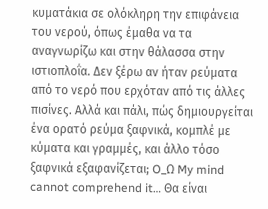κυματάκια σε ολόκληρη την επιφάνεια του νερού, όπως έμαθα να τα αναγνωρίζω και στην θάλασσα στην ιστιοπλοΐα. Δεν ξέρω αν ήταν ρεύματα από το νερό που ερχόταν από τις άλλες πισίνες. Αλλά και πάλι, πώς δημιουργείται ένα ορατό ρεύμα ξαφνικά, κομπλέ με κύματα και γραμμές, και άλλο τόσο ξαφνικά εξαφανίζεται; O_Ω My mind cannot comprehend it… Θα είναι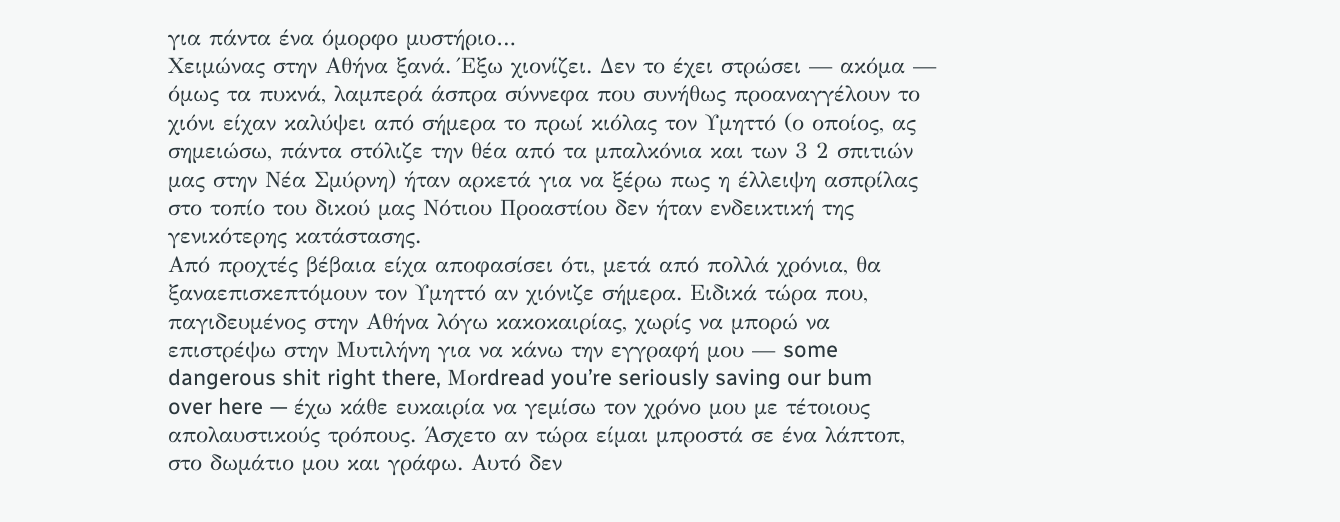για πάντα ένα όμορφο μυστήριο…
Χειμώνας στην Αθήνα ξανά. Έξω χιονίζει. Δεν το έχει στρώσει — ακόμα — όμως τα πυκνά, λαμπερά άσπρα σύννεφα που συνήθως προαναγγέλουν το χιόνι είχαν καλύψει από σήμερα το πρωί κιόλας τον Υμηττό (ο οποίος, ας σημειώσω, πάντα στόλιζε την θέα από τα μπαλκόνια και των 3 2 σπιτιών μας στην Νέα Σμύρνη) ήταν αρκετά για να ξέρω πως η έλλειψη ασπρίλας στο τοπίο του δικού μας Νότιου Προαστίου δεν ήταν ενδεικτική της γενικότερης κατάστασης.
Από προχτές βέβαια είχα αποφασίσει ότι, μετά από πολλά χρόνια, θα ξαναεπισκεπτόμουν τον Υμηττό αν χιόνιζε σήμερα. Ειδικά τώρα που, παγιδευμένος στην Αθήνα λόγω κακοκαιρίας, χωρίς να μπορώ να επιστρέψω στην Μυτιλήνη για να κάνω την εγγραφή μου — some dangerous shit right there, Μοrdread you’re seriously saving our bum over here — έχω κάθε ευκαιρία να γεμίσω τον χρόνο μου με τέτοιους απολαυστικούς τρόπους. Άσχετο αν τώρα είμαι μπροστά σε ένα λάπτοπ, στο δωμάτιο μου και γράφω. Αυτό δεν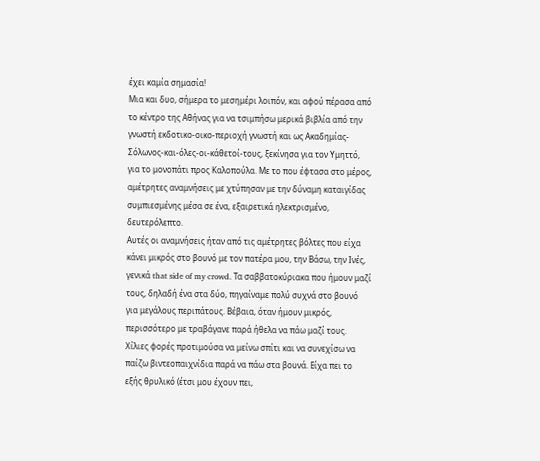έχει καμία σημασία!
Μια και δυο, σήμερα το μεσημέρι λοιπόν, και αφού πέρασα από το κέντρο της Αθήνας για να τσιμπήσω μερικά βιβλία από την γνωστή εκδοτικο-οικο-περιοχή γνωστή και ως Ακαδημίας-Σόλωνος-και-όλες-οι-κάθετοί-τους, ξεκίνησα για τον Υμηττό, για το μονοπάτι προς Καλοπούλα. Με το που έφτασα στο μέρος, αμέτρητες αναμνήσεις με χτύπησαν με την δύναμη καταιγίδας συμπιεσμένης μέσα σε ένα, εξαιρετικά ηλεκτρισμένο, δευτερόλεπτο.
Αυτές οι αναμνήσεις ήταν από τις αμέτρητες βόλτες που είχα κάνει μικρός στο βουνό με τον πατέρα μου, την Βάσω, την Ινές, γενικά that side of my crowd. Τα σαββατοκύριακα που ήμουν μαζί τους, δηλαδή ένα στα δύο, πηγαίναμε πολύ συχνά στο βουνό για μεγάλους περιπάτους. Βέβαια, όταν ήμουν μικρός, περισσότερο με τραβάγανε παρά ήθελα να πάω μαζί τους. Χίλιες φορές προτιμούσα να μείνω σπίτι και να συνεχίσω να παίζω βιντεοπαιχνίδια παρά να πάω στα βουνά. Είχα πει το εξής θρυλικό (έτσι μου έχουν πει,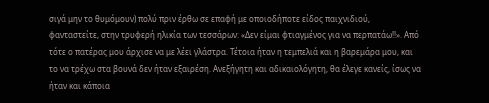σιγά μην το θυμόμουν) πολύ πριν έρθω σε επαφή με οποιοδήποτε είδος παιχνιδιού, φανταστείτε, στην τρυφερή ηλικία των τεσσάρων: «Δεν είμαι φτιαγμένος για να περπατάω!!». Από τότε ο πατέρας μου άρχισε να με λέει γλάστρα. Τέτοια ήταν η τεμπελιά και η βαρεμάρα μου, και το να τρέχω στα βουνά δεν ήταν εξαιρέση. Ανεξήγητη και αδικαιολόγητη, θα έλεγε κανείς, ίσως να ήταν και κάποια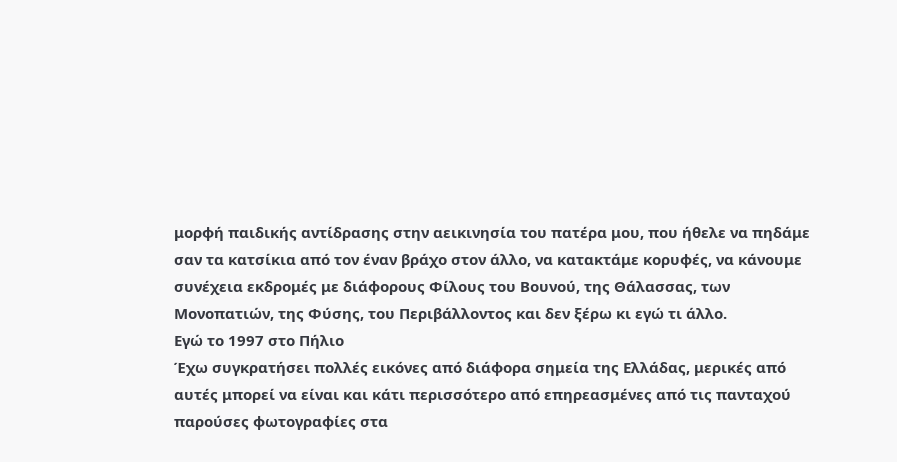μορφή παιδικής αντίδρασης στην αεικινησία του πατέρα μου, που ήθελε να πηδάμε σαν τα κατσίκια από τον έναν βράχο στον άλλο, να κατακτάμε κορυφές, να κάνουμε συνέχεια εκδρομές με διάφορους Φίλους του Βουνού, της Θάλασσας, των Μονοπατιών, της Φύσης, του Περιβάλλοντος και δεν ξέρω κι εγώ τι άλλο.
Εγώ το 1997 στο Πήλιο
Έχω συγκρατήσει πολλές εικόνες από διάφορα σημεία της Ελλάδας, μερικές από αυτές μπορεί να είναι και κάτι περισσότερο από επηρεασμένες από τις πανταχού παρούσες φωτογραφίες στα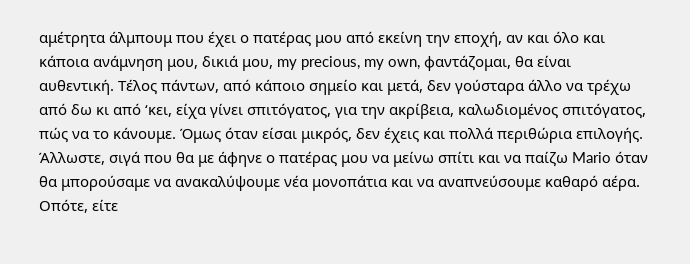αμέτρητα άλμπουμ που έχει ο πατέρας μου από εκείνη την εποχή, αν και όλο και κάποια ανάμνηση μου, δικιά μου, my precious, my own, φαντάζομαι, θα είναι αυθεντική. Τέλος πάντων, από κάποιο σημείο και μετά, δεν γούσταρα άλλο να τρέχω από δω κι από ‘κει, είχα γίνει σπιτόγατος, για την ακρίβεια, καλωδιομένος σπιτόγατος, πώς να το κάνουμε. Όμως όταν είσαι μικρός, δεν έχεις και πολλά περιθώρια επιλογής. Άλλωστε, σιγά που θα με άφηνε ο πατέρας μου να μείνω σπίτι και να παίζω Mario όταν θα μπορούσαμε να ανακαλύψουμε νέα μονοπάτια και να αναπνεύσουμε καθαρό αέρα. Οπότε, είτε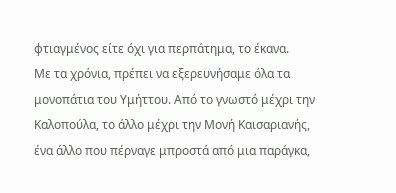φτιαγμένος είτε όχι για περπάτημα, το έκανα.
Με τα χρόνια, πρέπει να εξερευνήσαμε όλα τα μονοπάτια του Υμήττου. Από το γνωστό μέχρι την Καλοπούλα, το άλλο μέχρι την Μονή Καισαριανής, ένα άλλο που πέρναγε μπροστά από μια παράγκα,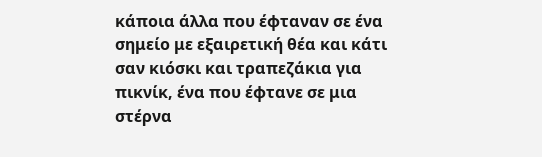κάποια άλλα που έφταναν σε ένα σημείο με εξαιρετική θέα και κάτι σαν κιόσκι και τραπεζάκια για πικνίκ, ένα που έφτανε σε μια στέρνα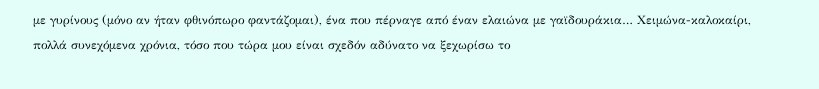με γυρίνους (μόνο αν ήταν φθινόπωρο φαντάζομαι), ένα που πέρναγε από έναν ελαιώνα με γαϊδουράκια… Χειμώνα-καλοκαίρι, πολλά συνεχόμενα χρόνια, τόσο που τώρα μου είναι σχεδόν αδύνατο να ξεχωρίσω το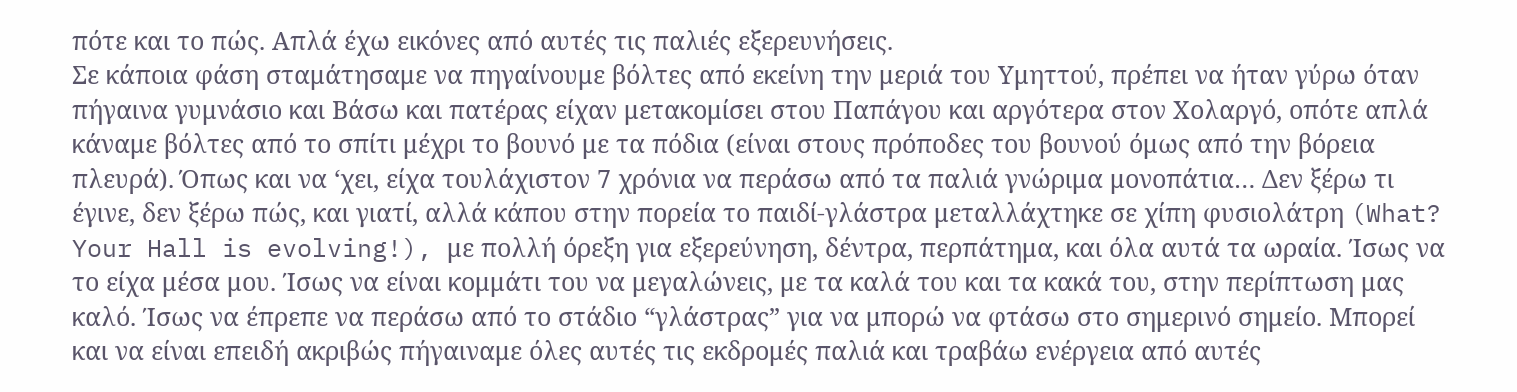πότε και το πώς. Απλά έχω εικόνες από αυτές τις παλιές εξερευνήσεις.
Σε κάποια φάση σταμάτησαμε να πηγαίνουμε βόλτες από εκείνη την μεριά του Υμηττού, πρέπει να ήταν γύρω όταν πήγαινα γυμνάσιο και Βάσω και πατέρας είχαν μετακομίσει στου Παπάγου και αργότερα στον Χολαργό, οπότε απλά κάναμε βόλτες από το σπίτι μέχρι το βουνό με τα πόδια (είναι στους πρόποδες του βουνού όμως από την βόρεια πλευρά). Όπως και να ‘χει, είχα τουλάχιστον 7 χρόνια να περάσω από τα παλιά γνώριμα μονοπάτια… Δεν ξέρω τι έγινε, δεν ξέρω πώς, και γιατί, αλλά κάπου στην πορεία το παιδί-γλάστρα μεταλλάχτηκε σε χίπη φυσιολάτρη (What? Your Hall is evolving!), με πολλή όρεξη για εξερεύνηση, δέντρα, περπάτημα, και όλα αυτά τα ωραία. Ίσως να το είχα μέσα μου. Ίσως να είναι κομμάτι του να μεγαλώνεις, με τα καλά του και τα κακά του, στην περίπτωση μας καλό. Ίσως να έπρεπε να περάσω από το στάδιο “γλάστρας” για να μπορώ να φτάσω στο σημερινό σημείο. Μπορεί και να είναι επειδή ακριβώς πήγαιναμε όλες αυτές τις εκδρομές παλιά και τραβάω ενέργεια από αυτές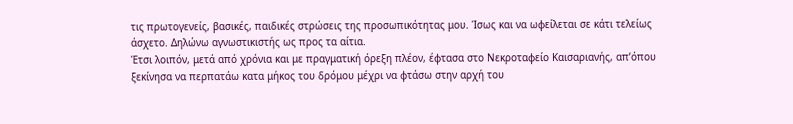τις πρωτογενείς, βασικές, παιδικές στρώσεις της προσωπικότητας μου. Ίσως και να ωφείλεται σε κάτι τελείως άσχετο. Δηλώνω αγνωστικιστής ως προς τα αίτια.
Έτσι λοιπόν, μετά από χρόνια και με πραγματική όρεξη πλέον, έφτασα στο Νεκροταφείο Καισαριανής, απ’όπου ξεκίνησα να περπατάω κατα μήκος του δρόμου μέχρι να φτάσω στην αρχή του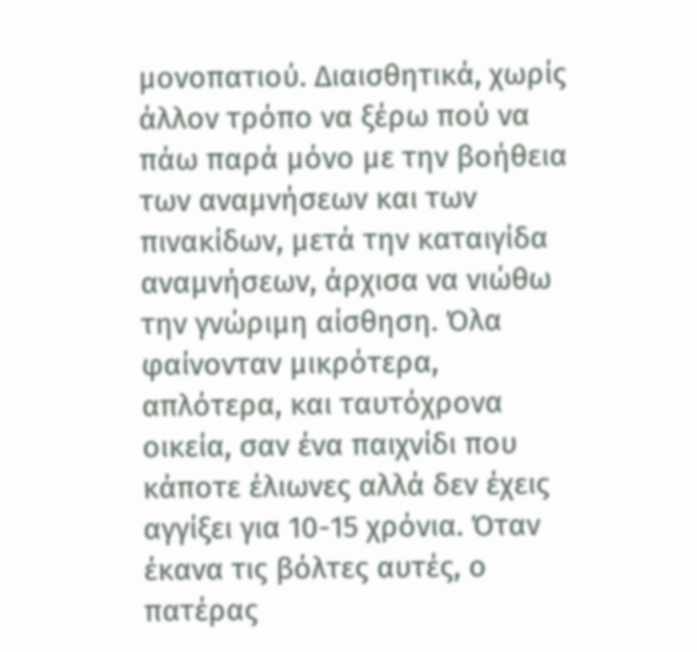μονοπατιού. Διαισθητικά, χωρίς άλλον τρόπο να ξέρω πού να πάω παρά μόνο με την βοήθεια των αναμνήσεων και των πινακίδων, μετά την καταιγίδα αναμνήσεων, άρχισα να νιώθω την γνώριμη αίσθηση. Όλα φαίνονταν μικρότερα, απλότερα, και ταυτόχρονα οικεία, σαν ένα παιχνίδι που κάποτε έλιωνες αλλά δεν έχεις αγγίξει για 10-15 χρόνια. Όταν έκανα τις βόλτες αυτές, ο πατέρας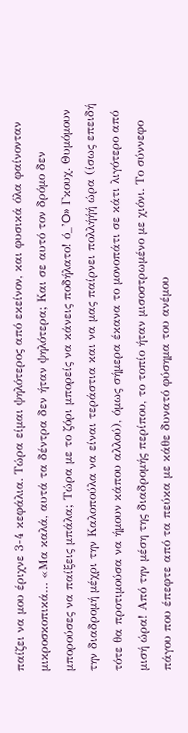παίζει να μου έριχνε 3-4 κεφάλια. Τώρα είμαι ψηλότερος από εκείνον, και φυσικά όλα φαίνονταν μικροσκοπικά… «Μα καλά, αυτά τα δέντρα δεν ήταν ψηλότερα; Και σε αυτό τον δρόμο δεν μπορούσες να παίξεις μπάλα; Τώρα με το ζόρι μπορείς να κάνεις ποδήλατο! ό_’O» Γκουχ. Θυμόμουν την διαδρομή μέχρι την Καλοπούλα να είναι τεράστια και να μας παίρνει πολλήήή ώρα (ίσως επειδή τότε θα προτιμούσα να ήμουν κάπου αλλού), όμως σήμερα έκανα το μονοπάτι σε κάτι λιγότερο από μισή ώρα! Από την μέση της διαδρομής περίπου, το τοπίο ήταν μισοστρωμένο με χιόνι. Το σύννεφο πάγου που έπεφτε από τα πεύκα με κάθε δυνατό φύσημα του ανέμου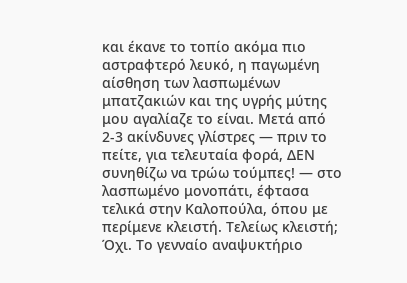και έκανε το τοπίο ακόμα πιο αστραφτερό λευκό, η παγωμένη αίσθηση των λασπωμένων μπατζακιών και της υγρής μύτης μου αγαλίαζε το είναι. Μετά από 2-3 ακίνδυνες γλίστρες — πριν το πείτε, για τελευταία φορά, ΔΕΝ συνηθίζω να τρώω τούμπες! — στο λασπωμένο μονοπάτι, έφτασα τελικά στην Καλοπούλα, όπου με περίμενε κλειστή. Τελείως κλειστή; Όχι. Το γενναίο αναψυκτήριο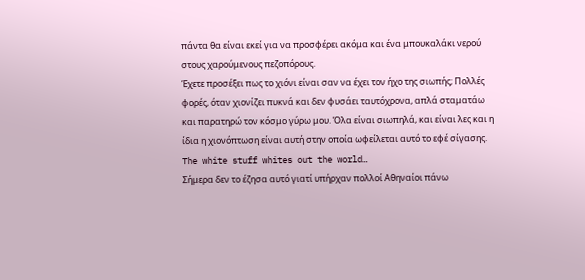πάντα θα είναι εκεί για να προσφέρει ακόμα και ένα μπουκαλάκι νερού στους χαρούμενους πεζοπόρους.
Έχετε προσέξει πως το χιόνι είναι σαν να έχει τον ήχο της σιωπής; Πολλές φορές, όταν χιονίζει πυκνά και δεν φυσάει ταυτόχρονα, απλά σταματάω και παρατηρώ τον κόσμο γύρω μου. Όλα είναι σιωπηλά, και είναι λες και η ίδια η χιονόπτωση είναι αυτή στην οποία ωφείλεται αυτό το εφέ σίγασης. The white stuff whites out the world…
Σήμερα δεν το έζησα αυτό γιατί υπήρχαν πολλοί Αθηναίοι πάνω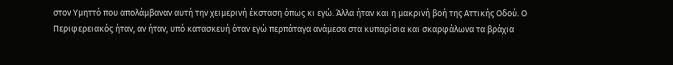στον Υμηττό που απολάμβαναν αυτή την χειμερινή έκσταση όπως κι εγώ. Άλλα ήταν και η μακρινή βοή της Αττικής Οδού. Ο Περιφερειακός ήταν, αν ήταν, υπό κατασκευή όταν εγώ περπάταγα ανάμεσα στα κυπαρίσια και σκαρφάλωνα τα βράχια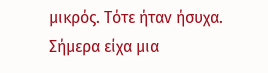μικρός. Τότε ήταν ήσυχα. Σήμερα είχα μια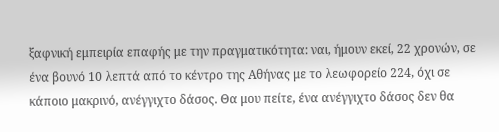ξαφνική εμπειρία επαφής με την πραγματικότητα: ναι, ήμουν εκεί, 22 χρονών, σε ένα βουνό 10 λεπτά από το κέντρο της Αθήνας με το λεωφορείο 224, όχι σε κάποιο μακρινό, ανέγγιχτο δάσος. Θα μου πείτε, ένα ανέγγιχτο δάσος δεν θα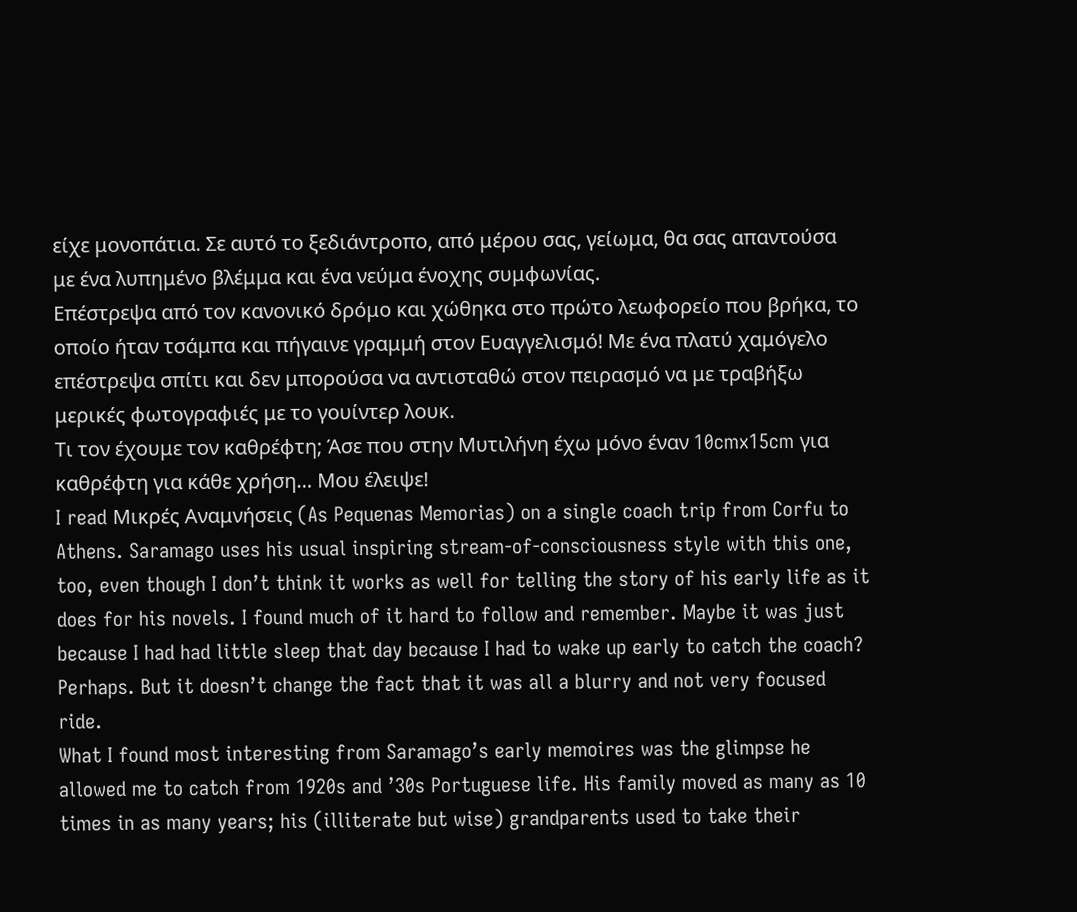είχε μονοπάτια. Σε αυτό το ξεδιάντροπο, από μέρου σας, γείωμα, θα σας απαντούσα με ένα λυπημένο βλέμμα και ένα νεύμα ένοχης συμφωνίας.
Επέστρεψα από τον κανονικό δρόμο και χώθηκα στο πρώτο λεωφορείο που βρήκα, το οποίο ήταν τσάμπα και πήγαινε γραμμή στον Ευαγγελισμό! Με ένα πλατύ χαμόγελο επέστρεψα σπίτι και δεν μπορούσα να αντισταθώ στον πειρασμό να με τραβήξω μερικές φωτογραφιές με το γουίντερ λουκ.
Τι τον έχουμε τον καθρέφτη; Άσε που στην Μυτιλήνη έχω μόνο έναν 10cmx15cm για καθρέφτη για κάθε χρήση… Μου έλειψε!
I read Μικρές Αναμνήσεις (As Pequenas Memorias) on a single coach trip from Corfu to Athens. Saramago uses his usual inspiring stream-of-consciousness style with this one, too, even though I don’t think it works as well for telling the story of his early life as it does for his novels. I found much of it hard to follow and remember. Maybe it was just because I had had little sleep that day because I had to wake up early to catch the coach? Perhaps. But it doesn’t change the fact that it was all a blurry and not very focused ride.
What I found most interesting from Saramago’s early memoires was the glimpse he allowed me to catch from 1920s and ’30s Portuguese life. His family moved as many as 10 times in as many years; his (illiterate but wise) grandparents used to take their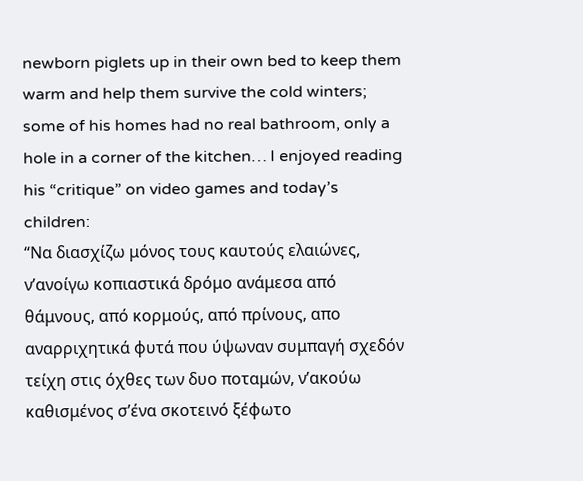newborn piglets up in their own bed to keep them warm and help them survive the cold winters; some of his homes had no real bathroom, only a hole in a corner of the kitchen… I enjoyed reading his “critique” on video games and today’s children:
“Να διασχίζω μόνος τους καυτούς ελαιώνες, ν’ανοίγω κοπιαστικά δρόμο ανάμεσα από θάμνους, από κορμούς, από πρίνους, απο αναρριχητικά φυτά που ύψωναν συμπαγή σχεδόν τείχη στις όχθες των δυο ποταμών, ν’ακούω καθισμένος σ’ένα σκοτεινό ξέφωτο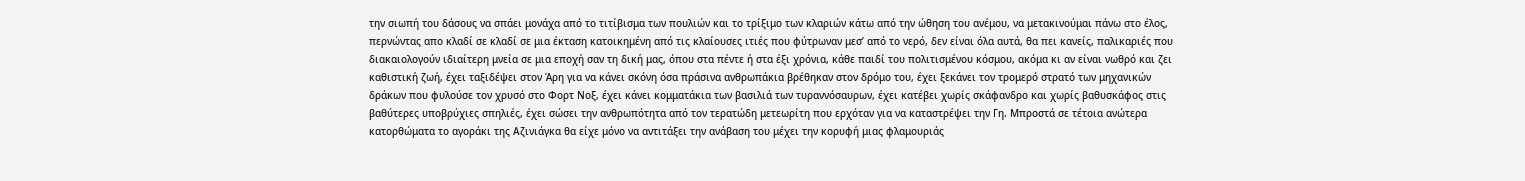την σιωπή του δάσους να σπάει μονάχα από το τιτίβισμα των πουλιών και το τρίξιμο των κλαριών κάτω από την ώθηση του ανέμου, να μετακινούμαι πάνω στο έλος, περνώντας απο κλαδί σε κλαδί σε μια έκταση κατοικημένη από τις κλαίουσες ιτιές που φύτρωναν μεσ’ από το νερό, δεν είναι όλα αυτά, θα πει κανείς, παλικαριές που διακαιολογούν ιδιαίτερη μνεία σε μια εποχή σαν τη δική μας, όπου στα πέντε ή στα έξι χρόνια, κάθε παιδί του πολιτισμένου κόσμου, ακόμα κι αν είναι νωθρό και ζει καθιστική ζωή, έχει ταξιδέψει στον Άρη για να κάνει σκόνη όσα πράσινα ανθρωπάκια βρέθηκαν στον δρόμο του, έχει ξεκάνει τον τρομερό στρατό των μηχανικών δράκων που φυλούσε τον χρυσό στο Φορτ Νοξ, έχει κάνει κομματάκια των βασιλιά των τυραννόσαυρων, έχει κατέβει χωρίς σκάφανδρο και χωρίς βαθυσκάφος στις βαθύτερες υποβρύχιες σπηλιές, έχει σώσει την ανθρωπότητα από τον τερατώδη μετεωρίτη που ερχόταν για να καταστρέψει την Γη. Μπροστά σε τέτοια ανώτερα κατορθώματα το αγοράκι της Αζινιάγκα θα είχε μόνο να αντιτάξει την ανάβαση του μέχει την κορυφή μιας φλαμουριάς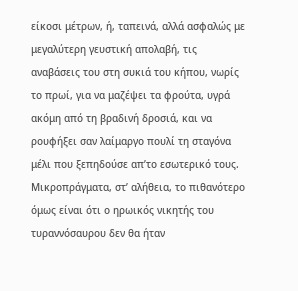είκοσι μέτρων, ή, ταπεινά, αλλά ασφαλώς με μεγαλύτερη γευστική απολαβή, τις αναβάσεις του στη συκιά του κήπου, νωρίς το πρωί, για να μαζέψει τα φρούτα, υγρά ακόμη από τη βραδινή δροσιά, και να ρουφήξει σαν λαίμαργο πουλί τη σταγόνα μέλι που ξεπηδούσε απ’το εσωτερικό τους. Μικροπράγματα, στ’ αλήθεια, το πιθανότερο όμως είναι ότι ο ηρωικός νικητής του τυραννόσαυρου δεν θα ήταν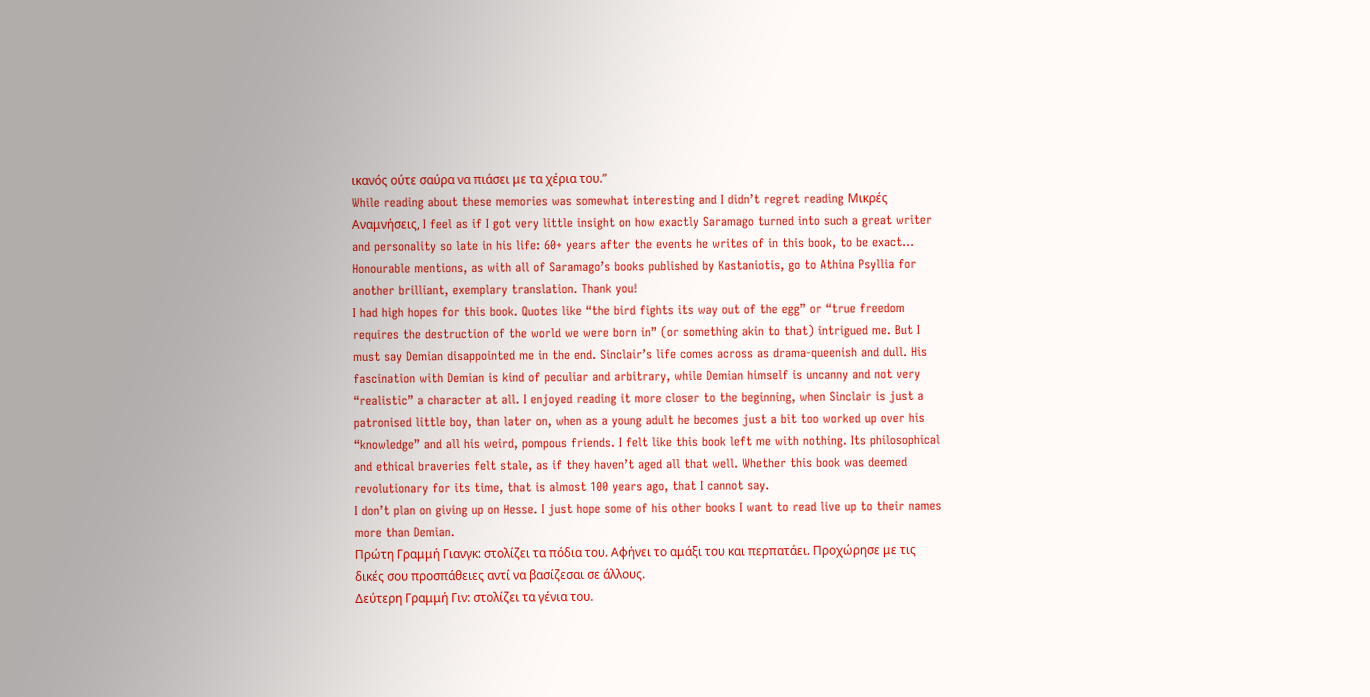ικανός ούτε σαύρα να πιάσει με τα χέρια του.”
While reading about these memories was somewhat interesting and I didn’t regret reading Μικρές Αναμνήσεις, I feel as if I got very little insight on how exactly Saramago turned into such a great writer and personality so late in his life: 60+ years after the events he writes of in this book, to be exact…
Honourable mentions, as with all of Saramago’s books published by Kastaniotis, go to Athina Psyllia for another brilliant, exemplary translation. Thank you!
I had high hopes for this book. Quotes like “the bird fights its way out of the egg” or “true freedom requires the destruction of the world we were born in” (or something akin to that) intrigued me. But I must say Demian disappointed me in the end. Sinclair’s life comes across as drama-queenish and dull. His fascination with Demian is kind of peculiar and arbitrary, while Demian himself is uncanny and not very “realistic” a character at all. I enjoyed reading it more closer to the beginning, when Sinclair is just a patronised little boy, than later on, when as a young adult he becomes just a bit too worked up over his “knowledge” and all his weird, pompous friends. I felt like this book left me with nothing. Its philosophical and ethical braveries felt stale, as if they haven’t aged all that well. Whether this book was deemed revolutionary for its time, that is almost 100 years ago, that I cannot say.
I don’t plan on giving up on Hesse. I just hope some of his other books I want to read live up to their names more than Demian.
Πρώτη Γραμμή Γιανγκ: στολίζει τα πόδια του. Αφήνει το αμάξι του και περπατάει. Προχώρησε με τις δικές σου προσπάθειες αντί να βασίζεσαι σε άλλους.
Δεύτερη Γραμμή Γιν: στολίζει τα γένια του.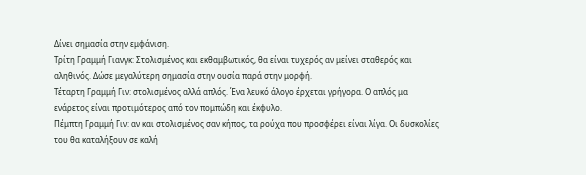Δίνει σημασία στην εμφάνιση.
Τρίτη Γραμμή Γιανγκ: Στολισμένος και εκθαμβωτικός, θα είναι τυχερός αν μείνει σταθερός και αληθινός. Δώσε μεγαλύτερη σημασία στην ουσία παρά στην μορφή.
Τέταρτη Γραμμή Γιν: στολισμένος αλλά απλός. Ένα λευκό άλογο έρχεται γρήγορα. Ο απλός μα ενάρετος είναι προτιμότερος από τον πομπώδη και έκφυλο.
Πέμπτη Γραμμή Γιν: αν και στολισμένος σαν κήπος, τα ρούχα που προσφέρει είναι λίγα. Οι δυσκολίες του θα καταλήξουν σε καλή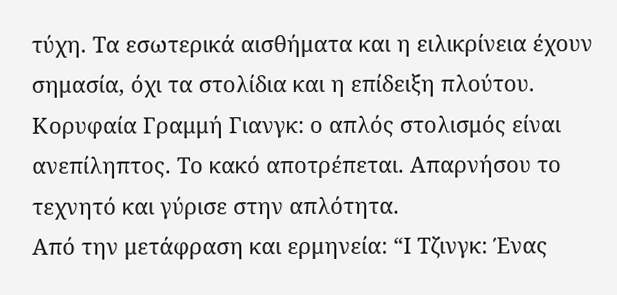τύχη. Τα εσωτερικά αισθήματα και η ειλικρίνεια έχουν σημασία, όχι τα στολίδια και η επίδειξη πλούτου.
Κορυφαία Γραμμή Γιανγκ: ο απλός στολισμός είναι ανεπίληπτος. Το κακό αποτρέπεται. Απαρνήσου το τεχνητό και γύρισε στην απλότητα.
Από την μετάφραση και ερμηνεία: “Ι Τζινγκ: Ένας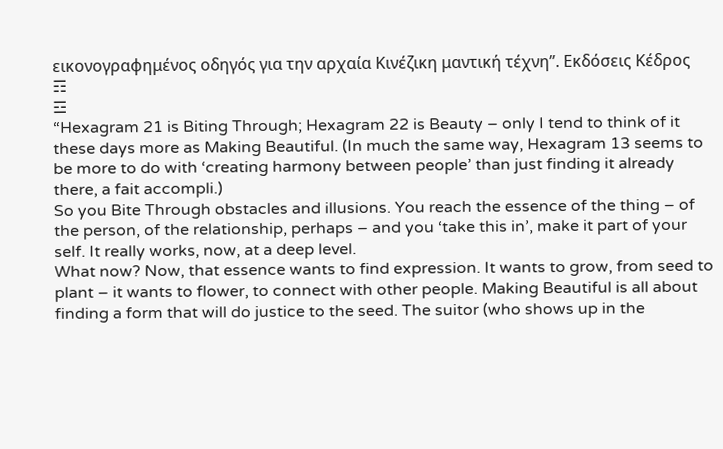εικονογραφημένος οδηγός για την αρχαία Κινέζικη μαντική τέχνη”. Εκδόσεις Κέδρος
☶
☲
“Hexagram 21 is Biting Through; Hexagram 22 is Beauty – only I tend to think of it these days more as Making Beautiful. (In much the same way, Hexagram 13 seems to be more to do with ‘creating harmony between people’ than just finding it already there, a fait accompli.)
So you Bite Through obstacles and illusions. You reach the essence of the thing – of the person, of the relationship, perhaps – and you ‘take this in’, make it part of your self. It really works, now, at a deep level.
What now? Now, that essence wants to find expression. It wants to grow, from seed to plant – it wants to flower, to connect with other people. Making Beautiful is all about finding a form that will do justice to the seed. The suitor (who shows up in the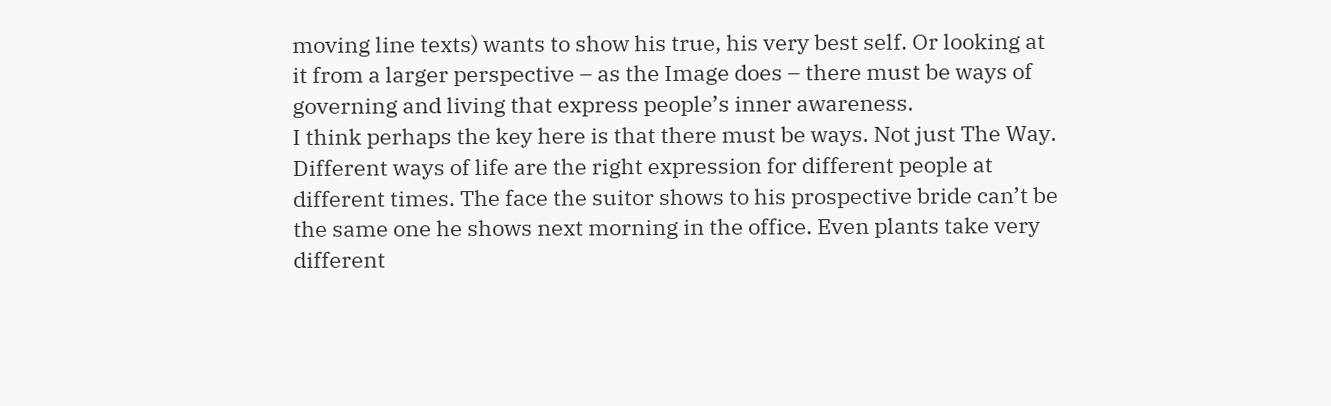moving line texts) wants to show his true, his very best self. Or looking at it from a larger perspective – as the Image does – there must be ways of governing and living that express people’s inner awareness.
I think perhaps the key here is that there must be ways. Not just The Way. Different ways of life are the right expression for different people at different times. The face the suitor shows to his prospective bride can’t be the same one he shows next morning in the office. Even plants take very different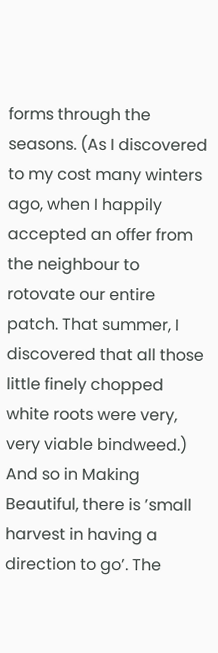forms through the seasons. (As I discovered to my cost many winters ago, when I happily accepted an offer from the neighbour to rotovate our entire patch. That summer, I discovered that all those little finely chopped white roots were very, very viable bindweed.)
And so in Making Beautiful, there is ’small harvest in having a direction to go’. The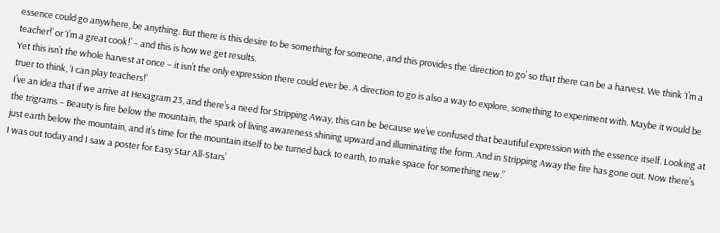essence could go anywhere, be anything. But there is this desire to be something for someone, and this provides the ‘direction to go’ so that there can be a harvest. We think ‘I’m a teacher!’ or ‘I’m a great cook!’ – and this is how we get results.
Yet this isn’t the whole harvest at once – it isn’t the only expression there could ever be. A direction to go is also a way to explore, something to experiment with. Maybe it would be truer to think, ‘I can play teachers!’
I’ve an idea that if we arrive at Hexagram 23, and there’s a need for Stripping Away, this can be because we’ve confused that beautiful expression with the essence itself. Looking at the trigrams – Beauty is fire below the mountain, the spark of living awareness shining upward and illuminating the form. And in Stripping Away the fire has gone out. Now there’s just earth below the mountain, and it’s time for the mountain itself to be turned back to earth, to make space for something new.”
I was out today and I saw a poster for Easy Star All-Stars’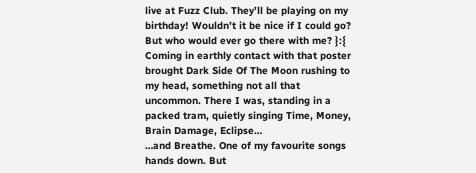live at Fuzz Club. They’ll be playing on my birthday! Wouldn’t it be nice if I could go? But who would ever go there with me? }:{
Coming in earthly contact with that poster brought Dark Side Of The Moon rushing to my head, something not all that uncommon. There I was, standing in a packed tram, quietly singing Time, Money, Brain Damage, Eclipse…
…and Breathe. One of my favourite songs hands down. But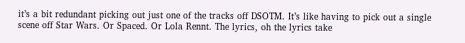it’s a bit redundant picking out just one of the tracks off DSOTM. It’s like having to pick out a single scene off Star Wars. Or Spaced. Or Lola Rennt. The lyrics, oh the lyrics take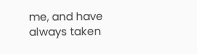me, and have always taken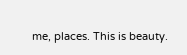me, places. This is beauty.